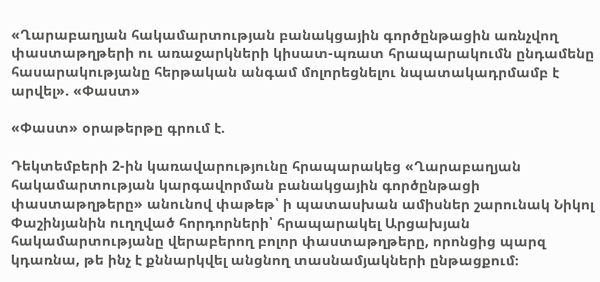«Ղարաբաղյան հակամարտության բանակցային գործընթացին առնչվող փաստաթղթերի ու առաջարկների կիսատ-պռատ հրապարակումն ընդամենը հասարակությանը հերթական անգամ մոլորեցնելու նպատակադրմամբ է արվել». «Փաստ»

«Փաստ» օրաթերթը գրում է.

Դեկտեմբերի 2-ին կառավարությունը հրապարակեց «Ղարաբաղյան հակամարտության կարգավորման բանակցային գործընթացի փաստաթղթերը» անունով փաթեթ՝ ի պատասխան ամիսներ շարունակ Նիկոլ Փաշինյանին ուղղված հորդորների՝ հրապարակել Արցախյան հակամարտությանը վերաբերող բոլոր փաստաթղթերը, որոնցից պարզ կդառնա, թե ինչ է քննարկվել անցնող տասնամյակների ընթացքում։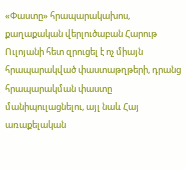«Փաստը» հրապարակախոս, քաղաքական վերլուծաբան Հարութ Ուլոյանի հետ զրուցել է ոչ միայն հրապարակված փաստաթղթերի, դրանց հրապարակման փաստը մանիպուլացնելու, այլ նաև Հայ առաքելական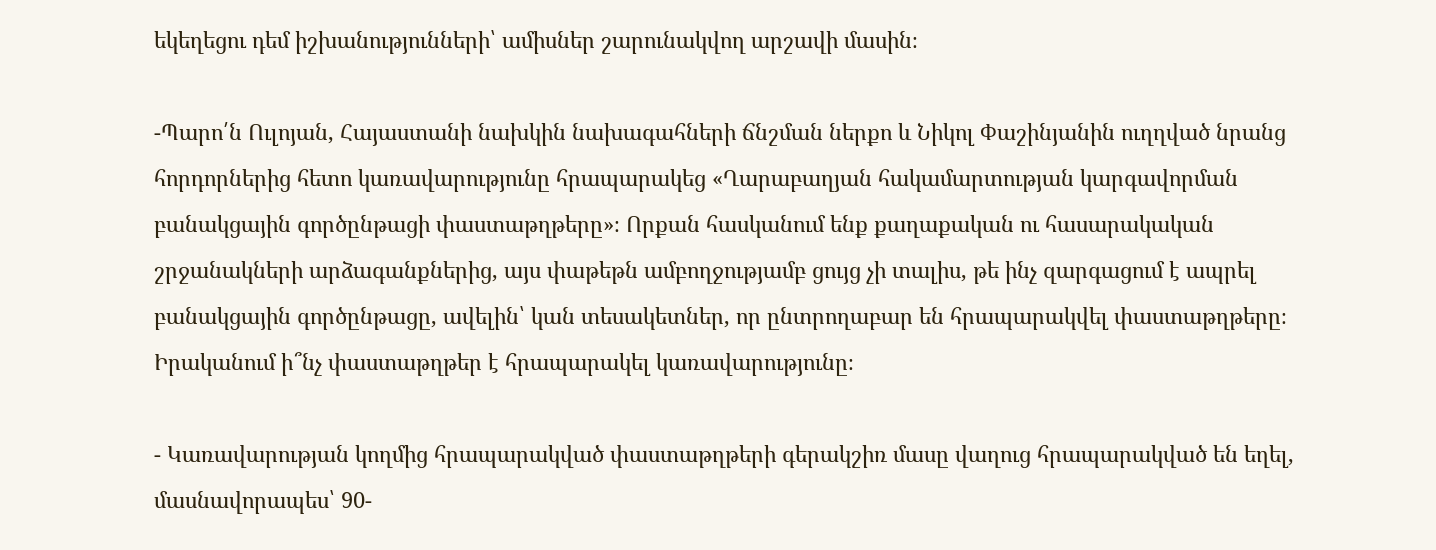եկեղեցու դեմ իշխանությունների՝ ամիսներ շարունակվող արշավի մասին։

-Պարո՛ն Ուլոյան, Հայաստանի նախկին նախագահների ճնշման ներքո և Նիկոլ Փաշինյանին ուղղված նրանց հորդորներից հետո կառավարությունը հրապարակեց «Ղարաբաղյան հակամարտության կարգավորման բանակցային գործընթացի փաստաթղթերը»։ Որքան հասկանում ենք քաղաքական ու հասարակական շրջանակների արձագանքներից, այս փաթեթն ամբողջությամբ ցույց չի տալիս, թե ինչ զարգացում է ապրել բանակցային գործընթացը, ավելին՝ կան տեսակետներ, որ ընտրողաբար են հրապարակվել փաստաթղթերը։ Իրականում ի՞նչ փաստաթղթեր է հրապարակել կառավարությունը։

- Կառավարության կողմից հրապարակված փաստաթղթերի գերակշիռ մասը վաղուց հրապարակված են եղել, մասնավորապես՝ 90-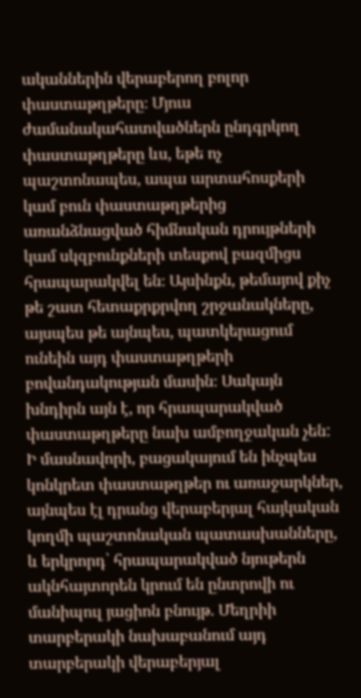ականներին վերաբերող բոլոր փաստաթղթերը։ Մյուս ժամանակահատվածներն ընդգրկող փաստաթղթերը ևս, եթե ոչ պաշտոնապես, ապա արտահոսքերի կամ բուն փաստաթղթերից առանձնացված հիմնական դրույթների կամ սկզբունքների տեսքով բազմիցս հրապարակվել են։ Այսինքն, թեմայով քիչ թե շատ հետաքրքրվող շրջանակները, այսպես թե այնպես, պատկերացում ունեին այդ փաստաթղթերի բովանդակության մասին։ Սակայն խնդիրն այն է, որ հրապարակված փաստաթղթերը նախ ամբողջական չեն: Ի մասնավորի, բացակայում են ինչպես կոնկրետ փաստաթղթեր ու առաջարկներ, այնպես էլ դրանց վերաբերյալ հայկական կողմի պաշտոնական պատասխանները, և երկրորդ՝ հրապարակված նյութերն ակնհայտորեն կրում են ընտրովի ու մանիպուլ յացիոն բնույթ. Մեղրիի տարբերակի նախաբանում այդ տարբերակի վերաբերյալ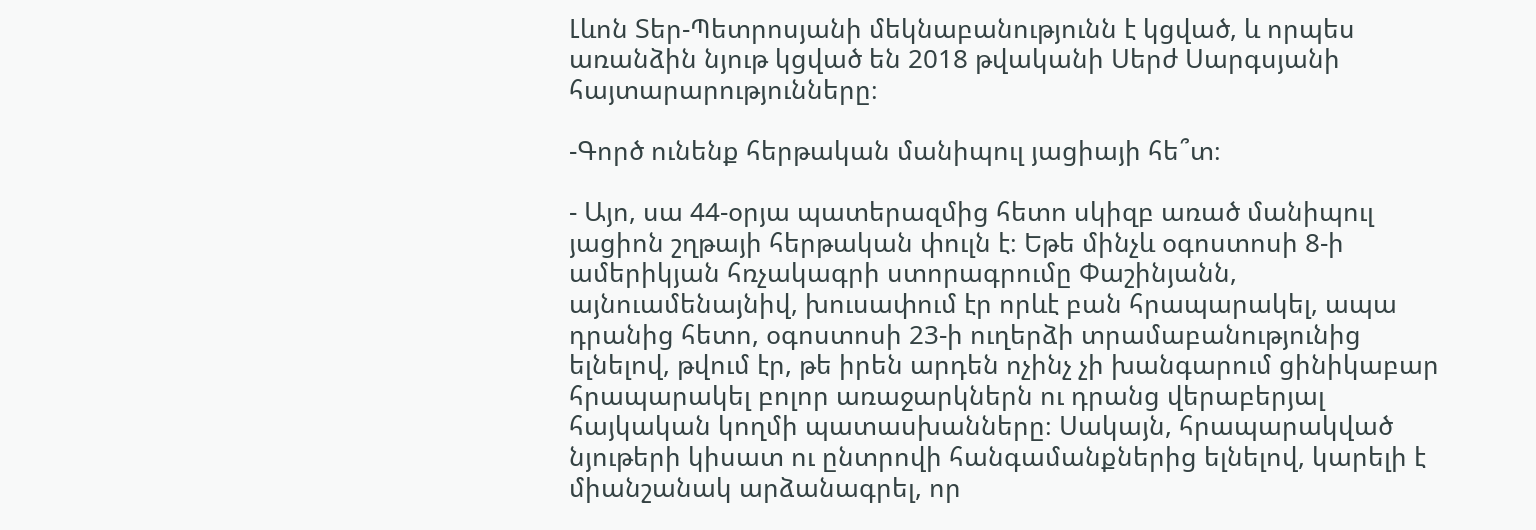Լևոն Տեր-Պետրոսյանի մեկնաբանությունն է կցված, և որպես առանձին նյութ կցված են 2018 թվականի Սերժ Սարգսյանի հայտարարությունները։

-Գործ ունենք հերթական մանիպուլ յացիայի հե՞տ։

- Այո, սա 44-օրյա պատերազմից հետո սկիզբ առած մանիպուլ յացիոն շղթայի հերթական փուլն է։ Եթե մինչև օգոստոսի 8-ի ամերիկյան հռչակագրի ստորագրումը Փաշինյանն, այնուամենայնիվ, խուսափում էր որևէ բան հրապարակել, ապա դրանից հետո, օգոստոսի 23-ի ուղերձի տրամաբանությունից ելնելով, թվում էր, թե իրեն արդեն ոչինչ չի խանգարում ցինիկաբար հրապարակել բոլոր առաջարկներն ու դրանց վերաբերյալ հայկական կողմի պատասխանները։ Սակայն, հրապարակված նյութերի կիսատ ու ընտրովի հանգամանքներից ելնելով, կարելի է միանշանակ արձանագրել, որ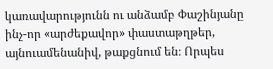կառավարությունն ու անձամբ Փաշինյանը ինչ-որ «արժեքավոր» փաստաթղթեր, այնուամենանիվ, թաքցնում են։ Որպես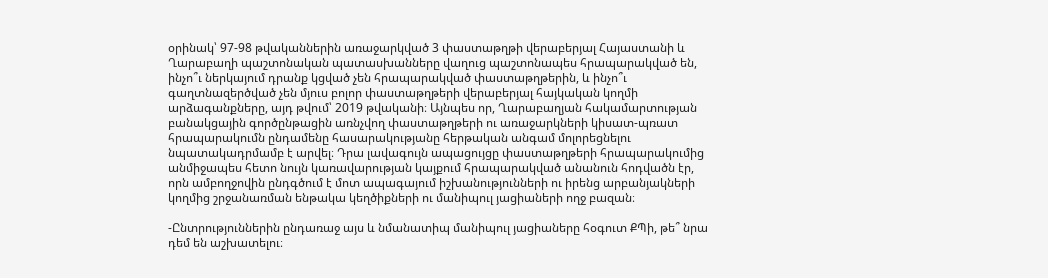օրինակ՝ 97-98 թվականներին առաջարկված 3 փաստաթղթի վերաբերյալ Հայաստանի և Ղարաբաղի պաշտոնական պատասխանները վաղուց պաշտոնապես հրապարակված են, ինչո՞ւ ներկայում դրանք կցված չեն հրապարակված փաստաթղթերին, և ինչո՞ւ գաղտնազերծված չեն մյուս բոլոր փաստաթղթերի վերաբերյալ հայկական կողմի արձագանքները, այդ թվում՝ 2019 թվականի։ Այնպես որ, Ղարաբաղյան հակամարտության բանակցային գործընթացին առնչվող փաստաթղթերի ու առաջարկների կիսատ-պռատ հրապարակումն ընդամենը հասարակությանը հերթական անգամ մոլորեցնելու նպատակադրմամբ է արվել։ Դրա լավագույն ապացույցը փաստաթղթերի հրապարակումից անմիջապես հետո նույն կառավարության կայքում հրապարակված անանուն հոդվածն էր, որն ամբողջովին ընդգծում է մոտ ապագայում իշխանությունների ու իրենց արբանյակների կողմից շրջանառման ենթակա կեղծիքների ու մանիպուլ յացիաների ողջ բազան։

-Ընտրություններին ընդառաջ այս և նմանատիպ մանիպուլ յացիաները հօգուտ ՔՊի, թե՞ նրա դեմ են աշխատելու։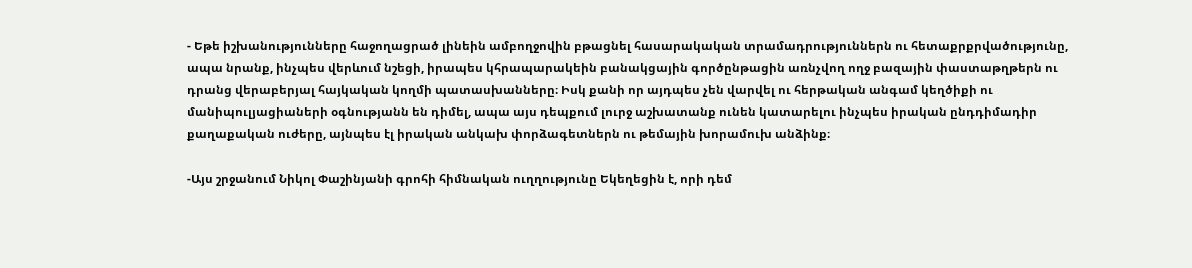- Եթե իշխանությունները հաջողացրած լինեին ամբողջովին բթացնել հասարակական տրամադրություններն ու հետաքրքրվածությունը, ապա նրանք, ինչպես վերևում նշեցի, իրապես կհրապարակեին բանակցային գործընթացին առնչվող ողջ բազային փաստաթղթերն ու դրանց վերաբերյալ հայկական կողմի պատասխանները։ Իսկ քանի որ այդպես չեն վարվել ու հերթական անգամ կեղծիքի ու մանիպուլյացիաների օգնությանն են դիմել, ապա այս դեպքում լուրջ աշխատանք ունեն կատարելու ինչպես իրական ընդդիմադիր քաղաքական ուժերը, այնպես էլ իրական անկախ փորձագետներն ու թեմային խորամուխ անձինք։

-Այս շրջանում Նիկոլ Փաշինյանի գրոհի հիմնական ուղղությունը Եկեղեցին է, որի դեմ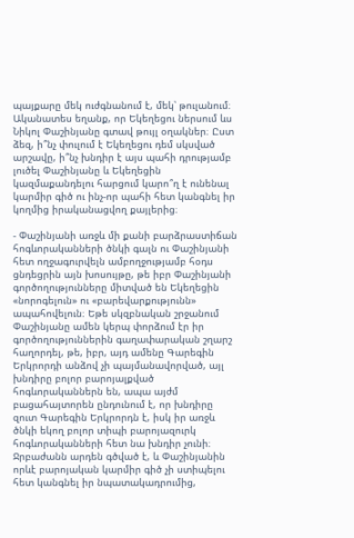պայքարը մեկ ուժգնանում է, մեկ՝ թուլանում։ Ականատես եղանք, որ Եկեղեցու ներսում ևս Նիկոլ Փաշինյանը գտավ թույլ օղակներ։ Ըստ ձեզ, ի՞նչ փուլում է Եկեղեցու դեմ սկսված արշավը, ի՞նչ խնդիր է այս պահի դրությամբ լուծել Փաշինյանը և Եկեղեցին կազմաքանդելու հարցում կարո՞ղ է ունենալ կարմիր գիծ ու ինչ-որ պահի հետ կանգնել իր կողմից իրականացվող քայլերից։

- Փաշինյանի առջև մի քանի բարձրաստիճան հոգևորականների ծնկի գալն ու Փաշինյանի հետ ողջագուրվելն ամբողջությամբ հօդս ցնդեցրին այն խոսույթը, թե իբր Փաշինյանի գործողությունները միտված են Եկեղեցին «նորոգելուն» ու «բարեվարքությունն» ապահովելուն։ Եթե սկզբնական շրջանում Փաշինյանը ամեն կերպ փորձում էր իր գործողություններին գաղափարական շղարշ հաղորդել, թե, իբր, այդ ամենը Գարեգին Երկրորդի անձով չի պայմանավորված, այլ խնդիրը բոլոր բարոյալքված հոգևորականներն են, ապա այժմ բացահայտորեն ընդունում է, որ խնդիրը զուտ Գարեգին Երկրորդն է, իսկ իր առջև ծնկի եկող բոլոր տիպի բարոյազուրկ հոգևորականների հետ նա խնդիր չունի։ Ջրբաժանն արդեն գծված է, և Փաշինյանին որևէ բարոյական կարմիր գիծ չի ստիպելու հետ կանգնել իր նպատակադրումից,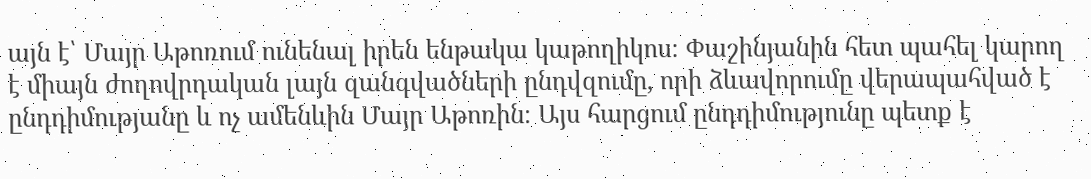այն է՝ Մայր Աթոռում ունենալ իրեն ենթակա կաթողիկոս։ Փաշինյանին հետ պահել կարող է միայն ժողովրդական լայն զանգվածների ընդվզումը, որի ձևավորումը վերապահված է ընդդիմությանը և ոչ ամենևին Մայր Աթոռին։ Այս հարցում ընդդիմությունը պետք է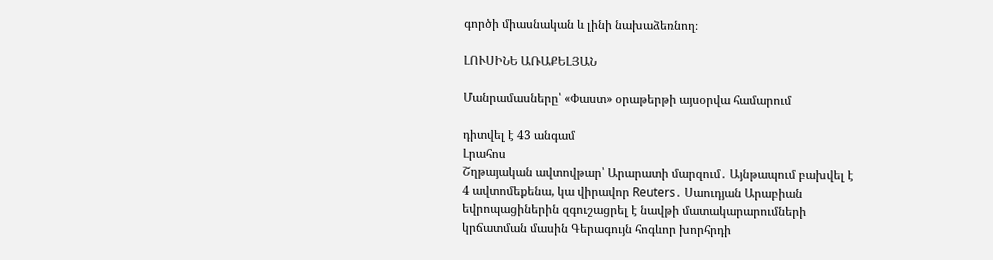գործի միասնական և լինի նախաձեռնող։

ԼՈՒՍԻՆԵ ԱՌԱՔԵԼՅԱՆ

Մանրամասները՝ «Փաստ» օրաթերթի այսօրվա համարում

դիտվել է 43 անգամ
Լրահոս
Շղթայական ավտովթար՝ Արարատի մարզում․ Այնթապում բախվել է 4 ավտոմեքենա, կա վիրավոր Reuters․ Սաուդյան Արաբիան եվրոպացիներին զգուշացրել է նավթի մատակարարումների կրճատման մասին Գերագույն հոգևոր խորհրդի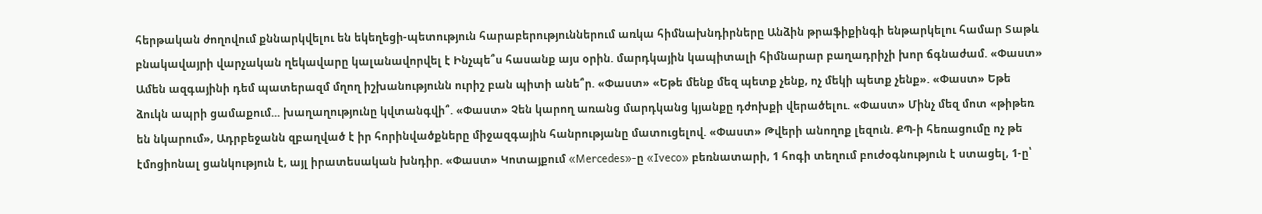հերթական ժողովում քննարկվելու են եկեղեցի-պետություն հարաբերություններում առկա հիմնախնդիրները Անձին թրաֆիքինգի ենթարկելու համար Տաթև բնակավայրի վարչական ղեկավարը կալանավորվել է Ինչպե՞ս հասանք այս օրին. մարդկային կապիտալի հիմնարար բաղադրիչի խոր ճգնաժամ. «Փաստ» Ամեն ազգայինի դեմ պատերազմ մղող իշխանությունն ուրիշ բան պիտի անե՞ր. «Փաստ» «Եթե մենք մեզ պետք չենք, ոչ մեկի պետք չենք». «Փաստ» Եթե ձուկն ապրի ցամաքում... խաղաղությունը կվտանգվի՞. «Փաստ» Չեն կարող առանց մարդկանց կյանքը դժոխքի վերածելու. «Փաստ» Մինչ մեզ մոտ «թիթեռ են նկարում», Ադրբեջանն զբաղված է իր հորինվածքները միջազգային հանրությանը մատուցելով. «Փաստ» Թվերի անողոք լեզուն. ՔՊ-ի հեռացումը ոչ թե էմոցիոնալ ցանկություն է, այլ իրատեսական խնդիր. «Փաստ» Կոտայքում «Mercedes»-ը «Iveco» բեռնատարի, 1 հոգի տեղում բուժօգնություն է ստացել, 1-ը՝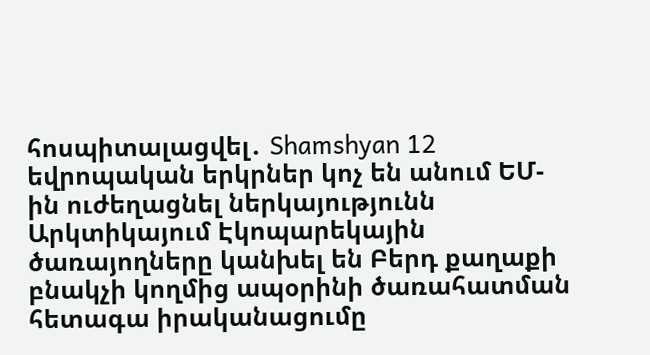հոսպիտալացվել․ Shamshyan 12 եվրոպական երկրներ կոչ են անում ԵՄ-ին ուժեղացնել ներկայությունն Արկտիկայում Էկոպարեկային ծառայողները կանխել են Բերդ քաղաքի բնակչի կողմից ապօրինի ծառահատման հետագա իրականացումը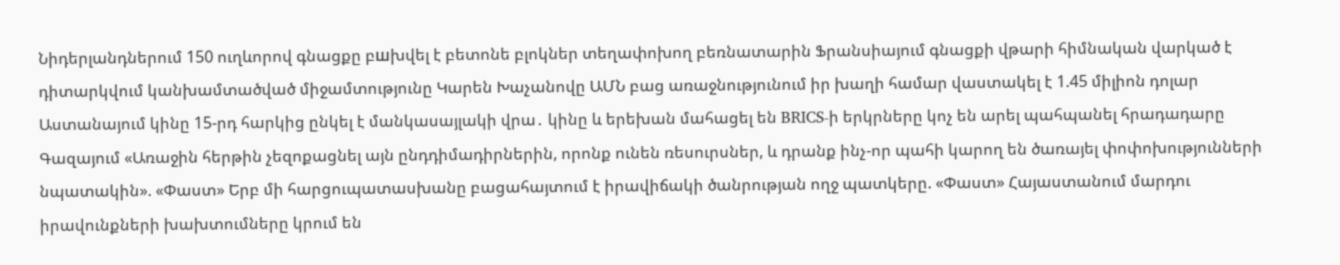Նիդերլանդներում 150 ուղևորով գնացքը բшխվել է բետոնե բլոկներ տեղափոխող բեռնատարին Ֆրանսիայում գնացքի վթարի հիմնական վարկած է դիտարկվում կանխամտածված միջամտությունը Կարեն Խաչանովը ԱՄՆ բաց առաջնությունում իր խաղի համար վաստակել է 1.45 միլիոն դոլար Աստանայում կինը 15-րդ հարկից ընկել է մանկասայլակի վրա․ կինը և երեխան մահացել են BRICS-ի երկրները կոչ են արել պահպանել հրադադարը Գազայում «Առաջին հերթին չեզոքացնել այն ընդդիմադիրներին, որոնք ունեն ռեսուրսներ, և դրանք ինչ-որ պահի կարող են ծառայել փոփոխությունների նպատակին». «Փաստ» Երբ մի հարցուպատասխանը բացահայտում է իրավիճակի ծանրության ողջ պատկերը. «Փաստ» Հայաստանում մարդու իրավունքների խախտումները կրում են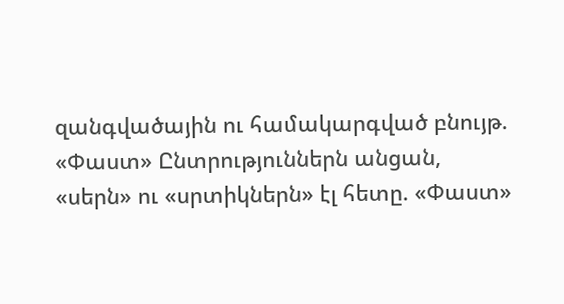զանգվածային ու համակարգված բնույթ. «Փաստ» Ընտրություններն անցան, «սերն» ու «սրտիկներն» էլ հետը. «Փաստ»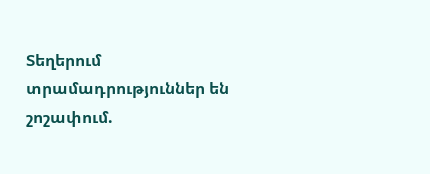Տեղերում տրամադրություններ են շոշափում.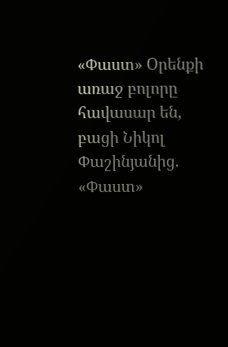«Փաստ» Oրենքի առաջ բոլորը հավասար են, բացի Նիկոլ Փաշինյանից. «Փաստ»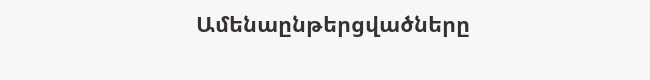Ամենաընթերցվածները